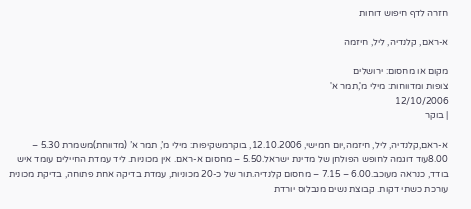חזרה לדף חיפוש דוחות

א-ראם, קלנדיה, ליל, חיזמה

מקום או מחסום: ירושלים
צופות ומדווחות: מילי מ',תמר א'
12/10/2006
| בוקר

א-ראם,קלנדיה, ליל, חיזמה,יום חמישי, 12.10.2006, בוקרמשקיפות: מילי מ’, תמר א’ (מדווחת)משמרת 5.30 – 8.00עוד דוגמה לחופש הפולחן של מדינת ישראל.5.50 – מחסום א-ראם. אין מכוניות. ליד עמדת החיילים עומד איש בודד, כנראה מעוכב.6.00 – 7.15 – מחסום קלנדיה.תור של כ-20 מכוניות, עמדת בדיקה אחת פתוחה, בדיקת מכונית עורכת כשתי דקות. קבוצת נשים מנבלוס יורדת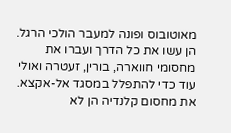מאוטובוס ופונה למעבר הולכי הרגל. הן עשו את כל הדרך ועברו את מחסומי חווארה, בורין, זעטרה ואולי עוד כדי להתפלל במסגד אל-אקצא. את מחסום קלנדיה הן לא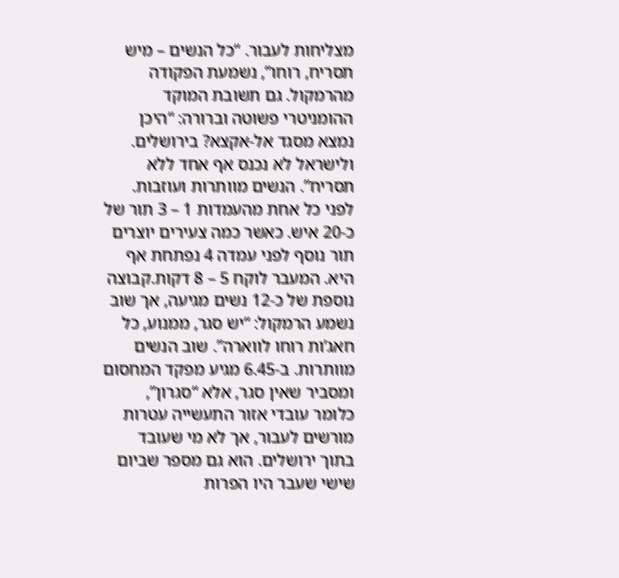מצליחות לעבור. “כל הנשים – מיש תסריח, רוחו”, נשמעת הפקודה מהרמקול. גם תשובת המוקד ההומניטרי פשוטה וברורה: “היכן נמצא מסגד אל-אקצא? בירושלים. ולישראל לא נכנס אף אחד ללא תסריח”. הנשים מוותרות ועוזבות. לפני כל אחת מהעמדות 1 – 3 תור של כ-20 איש. כאשר כמה צעירים יוצרים תור נוסף לפני עמדה 4 נפתחת אף היא. המעבר לוקח 5 – 8 דקות.קבוצה נוספת של כ-12 נשים מגיעה, אך שוב נשמע הרמקול: “יש סגר, ממנוע, כל חאג’ות רוחו לווארה”. שוב הנשים מוותרות. ב-6.45 מגיע מפקד המחסום ומסביר שאין סגר, אלא “סגרון”, כלומר עובדי אזור התעשייה עטרות מורשים לעבור, אך לא מי שעובד בתוך ירושלים. הוא גם מספר שביום שישי שעבר היו הפרות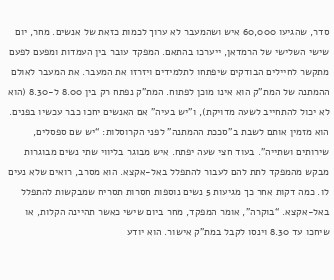סדר, שהגיעו 60,000 איש ושהמעבר לא ערוך לכמות כזאת של אנשים. מחר, יום שישי השלישי של הרמדאן, ייערכו בהתאם. המפקד עובר בין העמדות ומפעם לפעם מתקשר לחיילים הבודקים שיפתחו לתלמידים ויזרזו את המעבר. את המעבר לאולם ההמתנה של המת”ק הוא אינו מוכן לפתוח. המת”ק נפתח רק בין 8.00 ל-8.30 (הוא לא יכול להתחייב לשעה מדויקת), ו”יש בעיה” אם האנשים יחכו כבר עכשיו בפנים. הוא מזמין אותם לשבת ב”סככת ההמתנה” לפני הקרוסלות: “יש שם ספסלים, שירותים ושתייה”. בעוד חצי שעה יפתח. איש מבוגר בליווי שתי נשים מבוגרות מבקש מהמפקד לתת להם לעבור להתפלל באל-אקצא. הוא מסרב, רואים שלא נעים לו. כמה דקות אחר כך מגיעות 5 נשים נוספות חסרות תסריח שמבקשות להתפלל באל-אקצא. “בוקרה”, אומר המפקד, מחר ביום שישי כאשר תהיינה הקלות, או שיחכו עד 8.30 וינסו לקבל במת”ק אישור. הוא יודע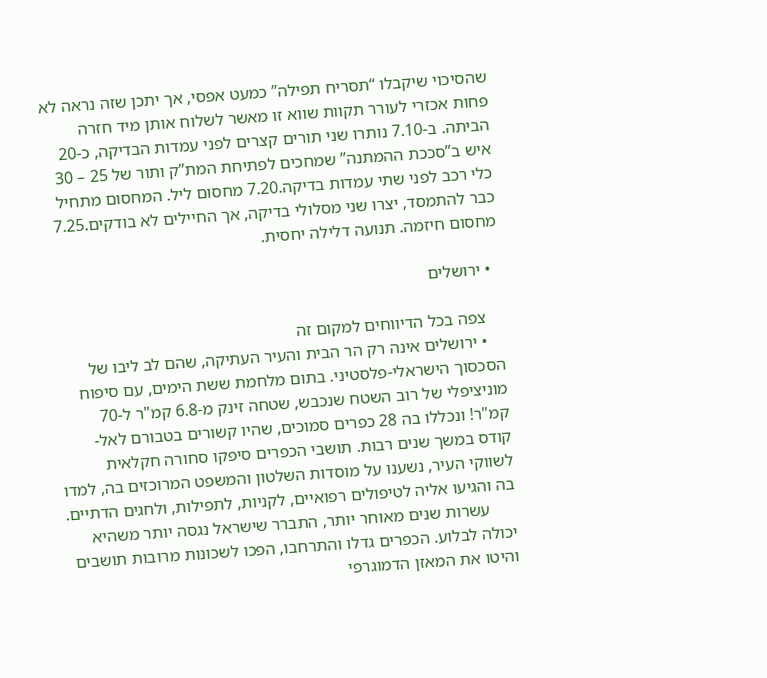שהסיכוי שיקבלו “תסריח תפילה” כמעט אפסי, אך יתכן שזה נראה לא פחות אכזרי לעורר תקוות שווא זו מאשר לשלוח אותן מיד חזרה הביתה. ב-7.10 נותרו שני תורים קצרים לפני עמדות הבדיקה, כ-20 איש ב”סככת ההמתנה” שמחכים לפתיחת המת”ק ותור של 25 – 30 כלי רכב לפני שתי עמדות בדיקה.7.20 מחסום ליל. המחסום מתחיל כבר להתמסד, יצרו שני מסלולי בדיקה, אך החיילים לא בודקים.7.25 מחסום חיזמה. תנועה דלילה יחסית.

  • ירושלים

    צפה בכל הדיווחים למקום זה
    • ירושלים אינה רק הר הבית והעיר העתיקה, שהם לב ליבו של הסכסוך הישראלי-פלסטיני. בתום מלחמת ששת הימים, עם סיפוח מוניציפלי של רוב השטח שנכבש, שטחה זינק מ-6.8 קמ"ר ל-70 קמ"ר! ונכללו בה 28 כפרים סמוכים, שהיו קשורים בטבורם לאל- קודס במשך שנים רבות. תושבי הכפרים סיפקו סחורה חקלאית לשווקי העיר, נשענו על מוסדות השלטון והמשפט המרוכזים בה, למדו בה והגיעו אליה לטיפולים רפואיים, לקניות, לתפילות, ולחגים הדתיים.
      עשרות שנים מאוחר יותר, התברר שישראל נגסה יותר משהיא יכולה לבלוע. הכפרים גדלו והתרחבו, הפכו לשכונות מרובות תושבים והיטו את המאזן הדמוגרפי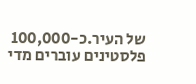של העיר.כ-100,000 פלסטינים עוברים מדי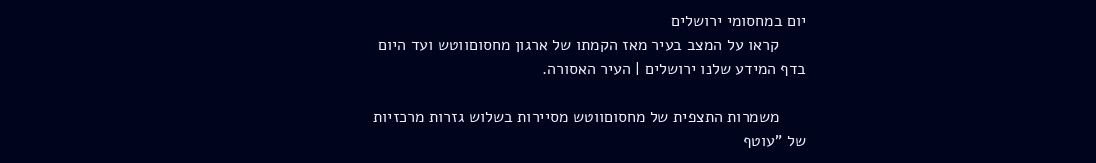יום במחסומי ירושלים
      קראו על המצב בעיר מאז הקמתו של ארגון מחסוםווטש ועד היום בדף המידע שלנו ירושלים | העיר האסורה.

      משמרות התצפית של מחסוםווטש מסיירות בשלוש גזרות מרכזיות של "עוטף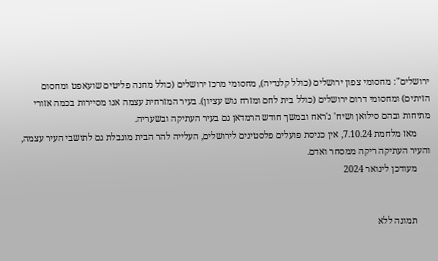ירושלים": מחסומי צפון ירושלים (כולל קלנדיה), מחסומי מרכז ירושלים (כולל מחנה פליטים שועאפט ומחסום הזיתים) ומחסומי דרום ירושלים (כולל בית לחם ומזרח גוש עציון). בעיר המזרחית עצמה אנו מסיירות בכמה אזורי מתיחות ובהם סילואן ושיח' ג'ראח ובמשך חודש הרמדאן גם בעיר העתיקה ובשעריה.
      מאז מלחמת 7.10.24, אין כניסת פועלים פלסטינים לירושלים, העלייה להר הבית מוגבלת גם לתושבי העיר עצמה, והעיר העתיקה ריקה ממסחר ואדם.
      מעודכן לינואר 2024


      תמונה ללא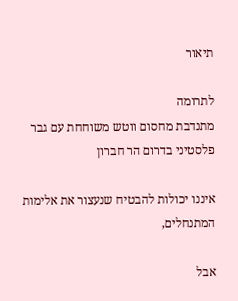תיאור

לתרומה
מתנדבת מחסום ווטש משוחחת עם גבר פלסטיני בדרום הר חברון

איננו יכולות להבטיח שנעצור את אלימות המתנחלים,

אבל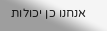אנחנו כן יכולות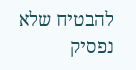להבטיח שלא נפסיק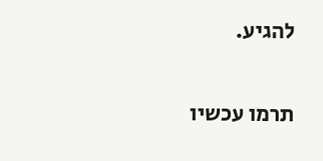להגיע.

תרמו עכשיו